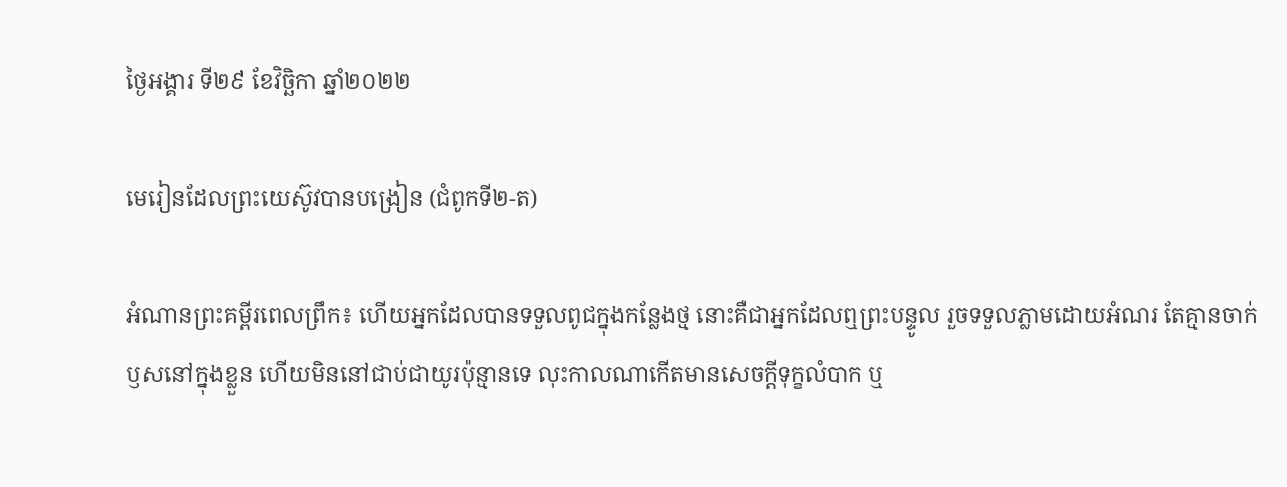ថ្ងៃអង្គារ ទី២៩ ខែវិច្ឆិកា ឆ្នាំ២០២២

មេរៀនដែលព្រះយេស៊ូវបានបង្រៀន (ជំពូកទី២-ត)

អំណានព្រះគម្ពីរពេលព្រឹក៖ ហើយអ្នកដែលបានទទួលពូជក្នុងកន្លែងថ្ម នោះគឺជាអ្នកដែលឮព្រះបន្ទូល រួចទទួលភ្លាមដោយអំណរ តែគ្មានចាក់ឫសនៅក្នុងខ្លួន ហើយមិននៅជាប់ជាយូរប៉ុន្មានទេ លុះកាលណាកើតមានសេចក្តីទុក្ខលំបាក ឬ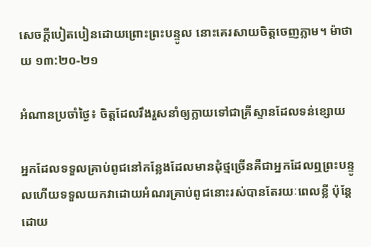សេចក្តីបៀតបៀនដោយព្រោះព្រះបន្ទូល នោះគេរសាយចិត្តចេញភ្លាម។ ម៉ាថាយ ១៣:២០-២១

អំណានប្រចាំថ្ងៃ៖ ចិត្តដែលរឹងរួសនាំឲ្យក្លាយទៅជាគ្រីស្ទានដែលទន់ខ្សោយ

អ្នកដែលទទួលគ្រាប់ពូជនៅកន្លែងដែលមានដុំថ្មច្រើនគឺជាអ្នកដែលឮព្រះបន្ទូលហើយទទួលយកវាដោយអំណរគ្រាប់ពូជនោះរស់បានតែរយៈពេលខ្លី ប៉ុន្តែដោយ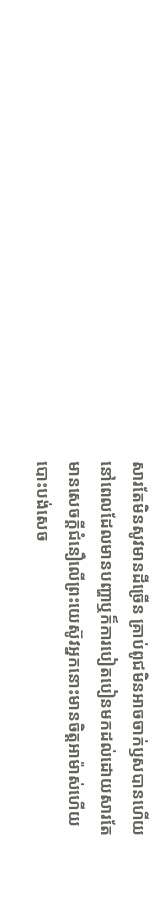សារតែមិនសូវមានដីច្រើន គ្រាប់ពូជមិនអាចចាក់ឫសបានហើយនៅពេលដែលមានបញ្ហាឬក៏ការបៀតបៀនមកដល់ដោយសារតែមានសេចក្តីជំនឿលើព្រះយេស៊ូវអ្នកនោះមានចិត្តអាម៉ាស់ហើយបោះបង់សេច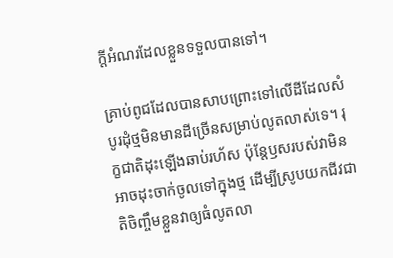ក្តីអំណរដែលខ្លួនទទួលបានទៅ។

គ្រាប់ពូជដែលបានសាបព្រោះទៅលើដីដែលសំបូរដុំថ្មមិនមានដីច្រើនសម្រាប់លូតលាស់ទេ។ រុក្ខជាតិដុះឡើងឆាប់រហ័ស ប៉ុន្តែឫសរបស់វាមិនអាចដុះចាក់ចូលទៅក្នុងថ្ម ដើម្បីស្រូបយកជីវជាតិចិញ្ចឹមខ្លួនវាឲ្យធំលូតលា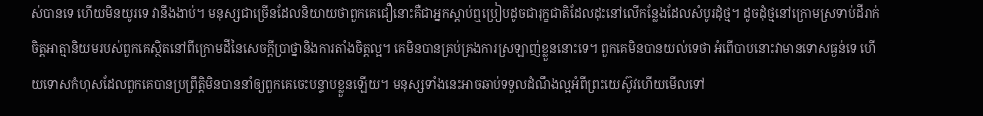ស់បានទេ ហើយមិនយូរទេ វានឹងងាប់។ មនុស្សជាច្រើនដែលនិយាយថាពួកគេជឿនោះគឺជាអ្នកស្តាប់ឮប្រៀបដូចជារុក្ខជាតិដែលដុះនៅលើកន្លែងដែលសំបូរដុំថ្ម។ ដូចដុំថ្មនៅក្រោមស្រទាប់ដីរាក់ចិត្តអាត្មានិយមរបស់ពួកគេស្ថិតនៅពីក្រោមដីនៃសេចក្តីប្រាថ្នានិងការតាំងចិត្តល្អ។ គេមិនបានគ្រប់គ្រងការស្រឡាញ់ខ្លួននោះទេ។ ពួកគេមិនបានយល់ទេថា អំពើបាបនោះវាមានទោសធ្ងន់ទេ ហើយទោសកំហុសដែលពួកគេបានប្រព្រឹត្តិមិនបាននាំឲ្យពួកគេចេះបន្ទាបខ្លួនឡើយ។ មនុស្សទាំងនេះអាចឆាប់ទទួលដំណឹងល្អអំពីព្រះយេស៊ូវហើយមើលទៅ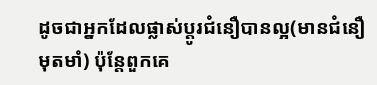ដូចជាអ្នកដែលផ្លាស់ប្តូរជំនឿបានល្អ(មានជំនឿមុតមាំ) ប៉ុន្តែពួកគេ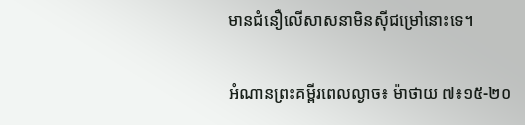មានជំនឿលើសាសនាមិនសុីជម្រៅនោះទេ។

អំណានព្រះគម្ពីរពេលល្ងាច៖ ម៉ាថាយ ៧៖១៥-២០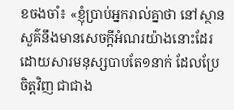ខចងចាំ៖ «ខ្ញុំប្រាប់អ្នករាល់គ្នាថា នៅស្ថានសួគ៌នឹងមានសេចក្តីអំណរយ៉ាងនោះដែរ ដោយសារមនុស្សបាបតែ១នាក់ ដែលប្រែចិត្តវិញ ជាជាង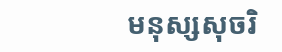មនុស្សសុចរិ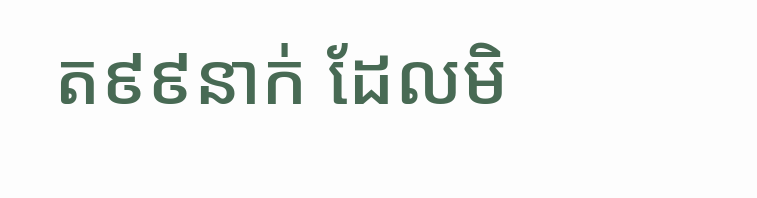ត៩៩នាក់ ដែលមិ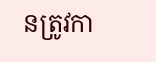នត្រូវកា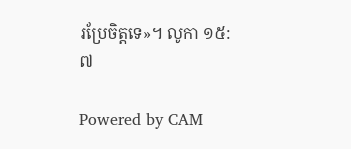រប្រែចិត្តទេ»។ លូកា ១៥:៧

Powered by CAM